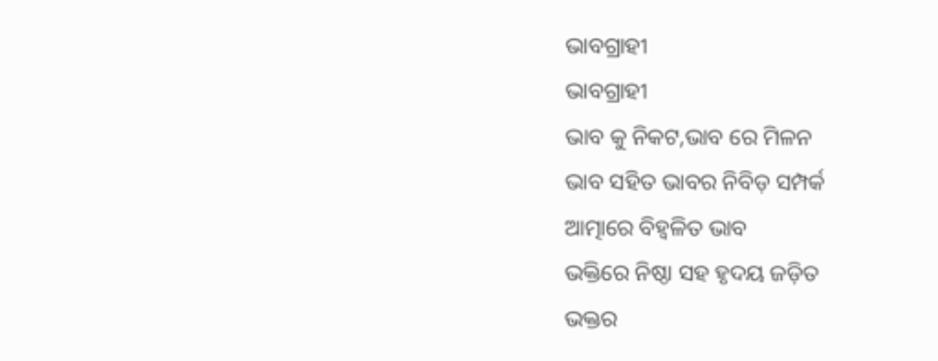ଭାବଗ୍ରାହୀ
ଭାବଗ୍ରାହୀ
ଭାବ କୁ ନିକଟ,ଭାବ ରେ ମିଳନ
ଭାବ ସହିତ ଭାବର ନିବିଡ଼ ସମ୍ପର୍କ
ଆତ୍ମାରେ ବିହ୍ଵଳିତ ଭାବ
ଭକ୍ତିରେ ନିଷ୍ଠା ସହ ହୃଦୟ ଜଡ଼ିତ
ଭକ୍ତର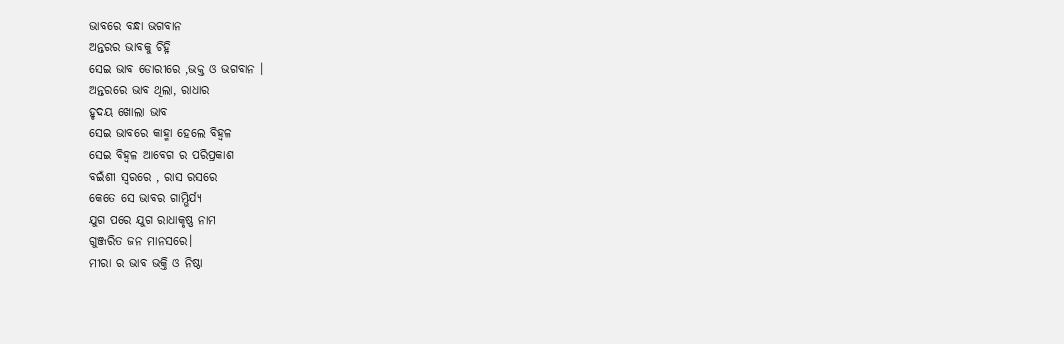ଭାବରେ ବନ୍ଧା ଭଗବାନ
ଅନ୍ତରର ଭାବକୁ ଚିହ୍ନି
ସେଇ ଭାବ ଡୋରୀରେ ,ଭକ୍ତ ଓ ଭଗବାନ ।
ଅନ୍ତରରେ ଭାବ ଥିଲା, ରାଧାର
ହୃଦୟ ଖୋଲା ଭାବ
ସେଇ ଭାବରେ କାହ୍ମା ହେଲେ ବିହ୍ବଳ
ସେଇ ବିହ୍ୱଳ ଆବେଗ ର ପରିପ୍ରକାଶ
ବଇଁଶୀ ସ୍ଵରରେ , ରାସ ରସରେ
କେତେ ସେ ଭାବର ଗାମ୍ଭିର୍ଯ୍ୟ
ଯୁଗ ପରେ ଯୁଗ ରାଧାକୃଷ୍ଣ ନାମ
ଗୁଞ୍ଜରିତ ଜନ ମାନସରେ।
ମୀରା ର ଭାବ ଭକ୍ତି ଓ ନିଷ୍ଠା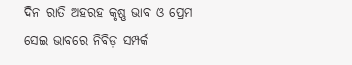ଦିନ ରାତି ଅହରହ କୃଷ୍ଣ ଭାବ ଓ ପ୍ରେମ
ସେଇ ଭାବରେ ନିବିଡ଼ ସମ୍ପର୍କ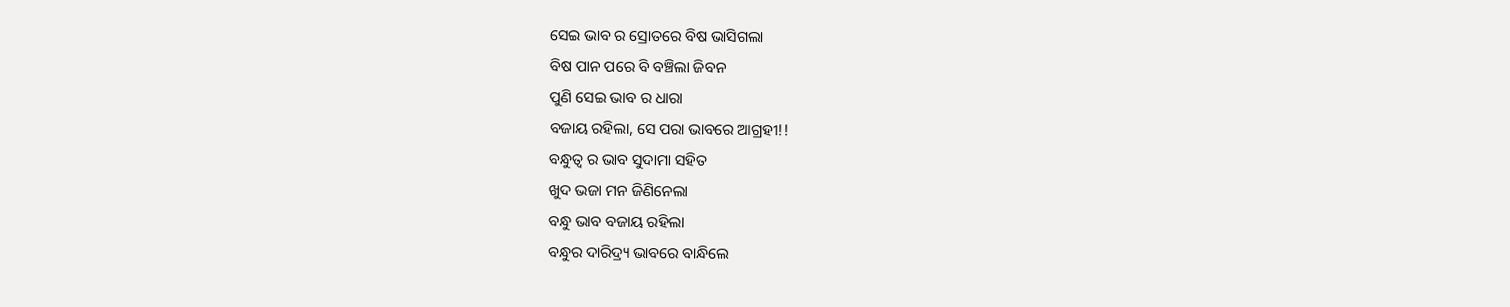ସେଇ ଭାବ ର ସ୍ରୋତରେ ବିଷ ଭାସିଗଲା
ବିଷ ପାନ ପରେ ବି ବଞ୍ଚିଲା ଜିବନ
ପୁଣି ସେଇ ଭାବ ର ଧାରା
ବଜାୟ ରହିଲା, ସେ ପରା ଭାବରେ ଆଗ୍ରହୀ!!
ବନ୍ଧୁତ୍ୱ ର ଭାବ ସୁଦାମା ସହିତ
ଖୁଦ ଭଜା ମନ ଜିଣିନେଲା
ବନ୍ଧୁ ଭାବ ବଜାୟ ରହିଲା
ବନ୍ଧୁର ଦାରିଦ୍ର୍ୟ ଭାବରେ ବାନ୍ଧିଲେ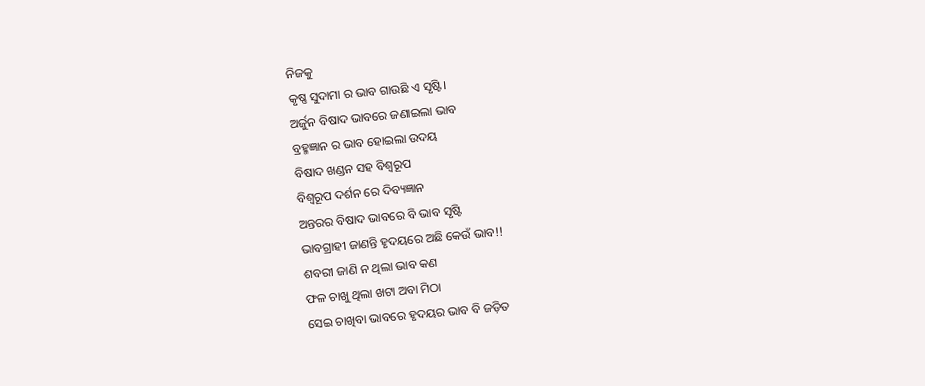ନିଜକୁ
କୃଷ୍ଣ ସୁଦାମା ର ଭାବ ଗାଉଛି ଏ ସୃଷ୍ଟି।
ଅର୍ଜୁନ ବିଷାଦ ଭାବରେ ଜଣାଇଲା ଭାବ
ବ୍ରହ୍ମଜ୍ଞାନ ର ଭାବ ହୋଇଲା ଉଦୟ
ବିଷାଦ ଖଣ୍ଡନ ସହ ବିଶ୍ଵରୂପ
ବିଶ୍ଵରୂପ ଦର୍ଶନ ରେ ଦିବ୍ୟଜ୍ଞାନ
ଅନ୍ତରର ବିଷାଦ ଭାବରେ ବି ଭାବ ସୃଷ୍ଟି
ଭାବଗ୍ରାହୀ ଜାଣନ୍ତି ହୃଦୟରେ ଅଛି କେଉଁ ଭାବ!!
ଶବରୀ ଜାଣି ନ ଥିଲା ଭାବ କଣ
ଫଳ ଚାଖୁ ଥିଲା ଖଟା ଅବା ମିଠା
ସେଇ ଚାଖିବା ଭାବରେ ହୃଦୟର ଭାବ ବି ଜଡ଼ିତ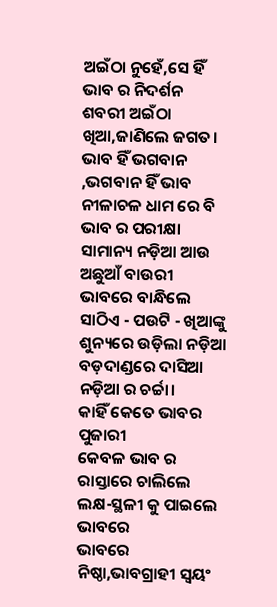ଅଇଁଠା ନୁହେଁ,ସେ ହିଁ ଭାବ ର ନିଦର୍ଶନ
ଶବରୀ ଅଇଁଠା ଖିଆ,ଜାଣିଲେ ଜଗତ।
ଭାବ ହିଁ ଭଗବାନ ,ଭଗବାନ ହିଁ ଭାବ
ନୀଳାଚଳ ଧାମ ରେ ବି ଭାବ ର ପରୀକ୍ଷା
ସାମାନ୍ୟ ନଡ଼ିଆ ଆଉ ଅଛୁଆଁ ବାଉରୀ
ଭାବରେ ବାନ୍ଧିଲେ ସାଠିଏ - ପଉଟି - ଖିଆଙ୍କୁ
ଶୁନ୍ୟରେ ଉଡ଼ିଲା ନଡ଼ିଆ
ବଡ଼ଦାଣ୍ଡରେ ଦାସିଆ ନଡ଼ିଆ ର ଚର୍ଚ୍ଚା।
କାହିଁ କେତେ ଭାବର ପୁଜାରୀ
କେବଳ ଭାବ ର ରାସ୍ତାରେ ଚାଲିଲେ
ଲକ୍ଷ-ସ୍ଥଳୀ କୁ ପାଇଲେ ଭାବରେ
ଭାବରେ ନିଷ୍ଠା,ଭାବଗ୍ରାହୀ ସ୍ଵୟଂ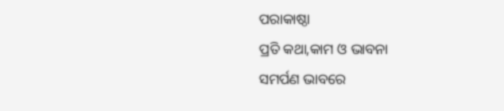ପରାକାଷ୍ଠା
ପ୍ରତି କଥା,କାମ ଓ ଭାବନା
ସମର୍ପଣ ଭାବରେ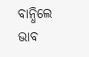ବାନ୍ଧିଲେ
ଭାବ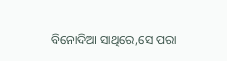ବିନୋଦିଆ ସାଥିରେ,ସେ ପରା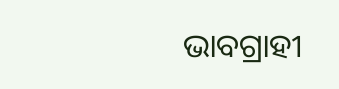ଭାବଗ୍ରାହୀ